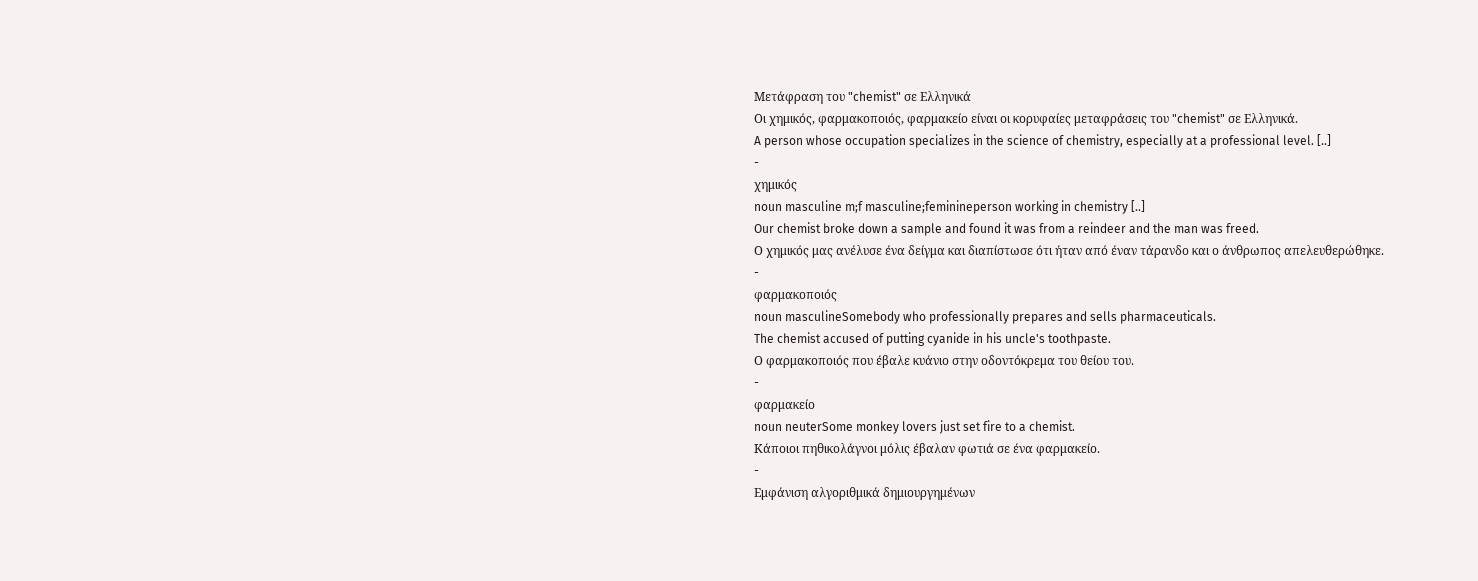Μετάφραση του "chemist" σε Ελληνικά
Οι χημικός, φαρμακοποιός, φαρμακείο είναι οι κορυφαίες μεταφράσεις του "chemist" σε Ελληνικά.
A person whose occupation specializes in the science of chemistry, especially at a professional level. [..]
-
χημικός
noun masculine m;f masculine;feminineperson working in chemistry [..]
Our chemist broke down a sample and found it was from a reindeer and the man was freed.
Ο χημικός μας ανέλυσε ένα δείγμα και διαπίστωσε ότι ήταν από έναν τάρανδο και ο άνθρωπος απελευθερώθηκε.
-
φαρμακοποιός
noun masculineSomebody who professionally prepares and sells pharmaceuticals.
The chemist accused of putting cyanide in his uncle's toothpaste.
Ο φαρμακοποιός που έβαλε κυάνιο στην οδοντόκρεμα του θείου του.
-
φαρμακείο
noun neuterSome monkey lovers just set fire to a chemist.
Κάποιοι πηθικολάγνοι μόλις έβαλαν φωτιά σε ένα φαρμακείο.
-
Εμφάνιση αλγοριθμικά δημιουργημένων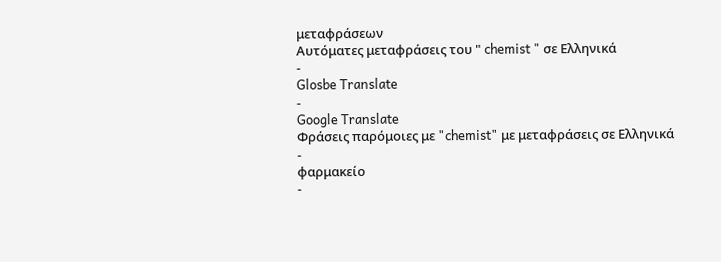μεταφράσεων
Αυτόματες μεταφράσεις του " chemist " σε Ελληνικά
-
Glosbe Translate
-
Google Translate
Φράσεις παρόμοιες με "chemist" με μεταφράσεις σε Ελληνικά
-
φαρμακείο
-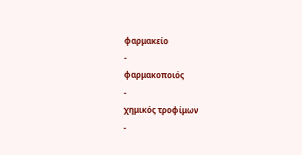φαρμακείο
-
φαρμακοποιός
-
χημικός τροφίμων
-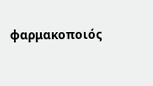φαρμακοποιός